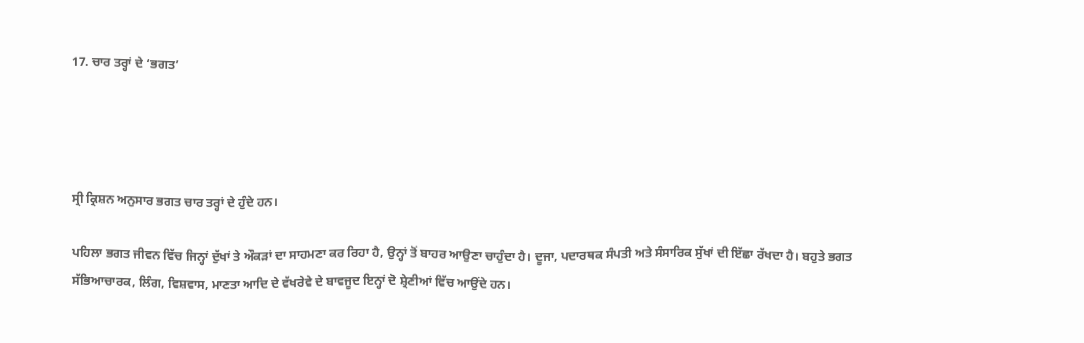17. ਚਾਰ ਤਰ੍ਹਾਂ ਦੇ ‘ਭਗਤ’




ਸ੍ਰੀ ਕ੍ਰਿਸ਼ਨ ਅਨੁਸਾਰ ਭਗਤ ਚਾਰ ਤਰ੍ਹਾਂ ਦੇ ਹੁੰਦੇ ਹਨ।

ਪਹਿਲਾ ਭਗਤ ਜੀਵਨ ਵਿੱਚ ਜਿਨ੍ਹਾਂ ਦੁੱਖਾਂ ਤੇ ਔਕੜਾਂ ਦਾ ਸਾਹਮਣਾ ਕਰ ਰਿਹਾ ਹੈ, ਉਨ੍ਹਾਂ ਤੋਂ ਬਾਹਰ ਆਉਣਾ ਚਾਹੁੰਦਾ ਹੈ। ਦੂਜਾ, ਪਦਾਰਥਕ ਸੰਪਤੀ ਅਤੇ ਸੰਸਾਰਿਕ ਸੁੱਖਾਂ ਦੀ ਇੱਛਾ ਰੱਖਦਾ ਹੈ। ਬਹੁਤੇ ਭਗਤ ਸੱਭਿਆਚਾਰਕ, ਲਿੰਗ, ਵਿਸ਼ਵਾਸ, ਮਾਣਤਾ ਆਦਿ ਦੇ ਵੱਖਰੇਵੇ ਦੇ ਬਾਵਜੂਦ ਇਨ੍ਹਾਂ ਦੋ ਸ਼੍ਰੇਣੀਆਂ ਵਿੱਚ ਆਉਂਦੇ ਹਨ।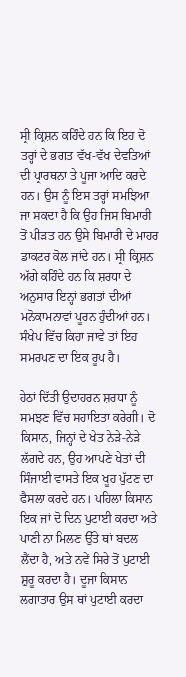ਸ੍ਰੀ ਕ੍ਰਿਸ਼ਨ ਕਹਿੰਦੇ ਹਨ ਕਿ ਇਹ ਦੋ ਤਰ੍ਹਾਂ ਦੇ ਭਗਤ ਵੱਖ-ਵੱਖ ਦੇਵਤਿਆਂ ਦੀ ਪ੍ਰਾਰਥਨਾ ਤੇ ਪੂਜਾ ਆਦਿ ਕਰਦੇ ਹਨ। ਉਸ ਨੂੰ ਇਸ ਤਰ੍ਹਾਂ ਸਮਝਿਆ ਜਾ ਸਕਦਾ ਹੈ ਕਿ ਉਹ ਜਿਸ ਬਿਮਾਰੀ ਤੋਂ ਪੀੜਤ ਹਨ ਉਸੇ ਬਿਮਾਰੀ ਦੇ ਮਾਹਰ ਡਾਕਟਰ ਕੋਲ ਜਾਂਦੇ ਹਨ। ਸ੍ਰੀ ਕ੍ਰਿਸ਼ਨ ਅੱਗੇ ਕਹਿੰਦੇ ਹਨ ਕਿ ਸ਼ਰਧਾ ਦੇ ਅਨੁਸਾਰ ਇਨ੍ਹਾਂ ਭਗਤਾਂ ਦੀਆਂ ਮਨੋਕਾਮਨਾਵਾਂ ਪੂਰਨ ਹੁੰਦੀਆਂ ਹਨ। ਸੰਖੇਪ ਵਿੱਚ ਕਿਹਾ ਜਾਵੇ ਤਾਂ ਇਹ ਸਮਰਪਣ ਦਾ ਇਕ ਰੂਪ ਹੈ।

ਹੇਠਾਂ ਦਿੱਤੀ ਉਦਾਹਰਨ ਸ਼ਰਧਾ ਨੂੰ ਸਮਝਣ ਵਿੱਚ ਸਹਾਇਤਾ ਕਰੇਗੀ। ਦੋ ਕਿਸਾਨ, ਜਿਨ੍ਹਾਂ ਦੇ ਖੇਤ ਨੇੜੇ-ਨੇੜੇ ਲੱਗਦੇ ਹਨ, ਉਹ ਆਪਣੇ ਖੇਤਾਂ ਦੀ ਸਿੰਜਾਈ ਵਾਸਤੇ ਇਕ ਖੂਹ ਪੁੱਟਣ ਦਾ ਫੈਸਲਾ ਕਰਦੇ ਹਨ। ਪਹਿਲਾ ਕਿਸਾਨ ਇਕ ਜਾਂ ਦੋ ਦਿਨ ਪੁਟਾਈ ਕਰਦਾ ਅਤੇ ਪਾਣੀ ਨਾ ਮਿਲਣ ਉੱਤੇ ਥਾਂ ਬਦਲ ਲੈਂਦਾ ਹੈ, ਅਤੇ ਨਵੇਂ ਸਿਰੇ ਤੋਂ ਪੁਟਾਈ ਸ਼ੁਰੂ ਕਰਦਾ ਹੈ। ਦੂਜਾ ਕਿਸਾਨ ਲਗਾਤਾਰ ਉਸ ਥਾਂ ਪੁਟਾਈ ਕਰਦਾ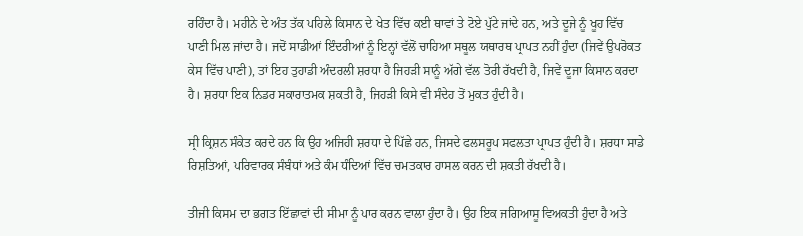ਰਹਿੰਦਾ ਹੈ। ਮਹੀਨੇ ਦੇ ਅੰਤ ਤੱਕ ਪਹਿਲੇ ਕਿਸਾਨ ਦੇ ਖੇਤ ਵਿੱਚ ਕਈ ਥਾਵਾਂ ਤੇ ਟੋਏ ਪੁੱਟੇ ਜਾਂਦੇ ਹਨ, ਅਤੇ ਦੂਜੇ ਨੂੰ ਖੂਹ ਵਿੱਚ ਪਾਣੀ ਮਿਲ ਜਾਂਦਾ ਹੈ। ਜਦੋਂ ਸਾਡੀਆਂ ਇੰਦਰੀਆਂ ਨੂੰ ਇਨ੍ਹਾਂ ਵੱਲੋਂ ਚਾਹਿਆ ਸਥੂਲ ਯਥਾਰਥ ਪ੍ਰਾਪਤ ਨਹੀਂ ਹੁੰਦਾ (ਜਿਵੇਂ ਉਪਰੋਕਤ ਕੇਸ ਵਿੱਚ ਪਾਣੀ), ਤਾਂ ਇਹ ਤੁਹਾਡੀ ਅੰਦਰਲੀ ਸ਼ਰਧਾ ਹੈ ਜਿਹੜੀ ਸਾਨੂੰ ਅੱਗੇ ਵੱਲ ਤੋਰੀ ਰੱਖਦੀ ਹੈ, ਜਿਵੇਂ ਦੂਜਾ ਕਿਸਾਨ ਕਰਦਾ ਹੈ। ਸ਼ਰਧਾ ਇਕ ਨਿਡਰ ਸਕਾਰਾਤਮਕ ਸ਼ਕਤੀ ਹੈ, ਜਿਹੜੀ ਕਿਸੇ ਵੀ ਸੰਦੇਹ ਤੋਂ ਮੁਕਤ ਹੁੰਦੀ ਹੈ।

ਸ੍ਰੀ ਕ੍ਰਿਸ਼ਨ ਸੰਕੇਤ ਕਰਦੇ ਹਨ ਕਿ ਉਹ ਅਜਿਹੀ ਸ਼ਰਧਾ ਦੇ ਪਿੱਛੇ ਹਨ, ਜਿਸਦੇ ਫਲਸਰੂਪ ਸਫਲਤਾ ਪ੍ਰਾਪਤ ਹੁੰਦੀ ਹੈ। ਸ਼ਰਧਾ ਸਾਡੇ ਰਿਸ਼ਤਿਆਂ, ਪਰਿਵਾਰਕ ਸੰਬੰਧਾਂ ਅਤੇ ਕੰਮ ਧੰਦਿਆਂ ਵਿੱਚ ਚਮਤਕਾਰ ਹਾਸਲ ਕਰਨ ਦੀ ਸ਼ਕਤੀ ਰੱਖਦੀ ਹੈ।

ਤੀਜੀ ਕਿਸਮ ਦਾ ਭਗਤ ਇੱਛਾਵਾਂ ਦੀ ਸੀਮਾ ਨੂੰ ਪਾਰ ਕਰਨ ਵਾਲਾ ਹੁੰਦਾ ਹੈ। ਉਹ ਇਕ ਜਗਿਆਸੂ ਵਿਅਕਤੀ ਹੁੰਦਾ ਹੈ ਅਤੇ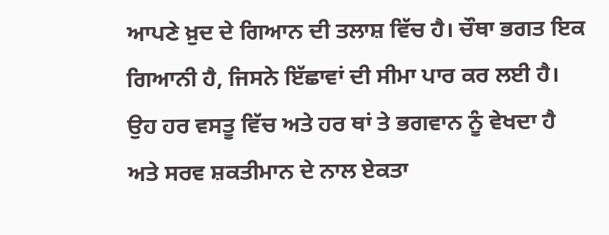ਆਪਣੇ ਖ਼ੁਦ ਦੇ ਗਿਆਨ ਦੀ ਤਲਾਸ਼ ਵਿੱਚ ਹੈ। ਚੌਥਾ ਭਗਤ ਇਕ ਗਿਆਨੀ ਹੈ, ਜਿਸਨੇ ਇੱਛਾਵਾਂ ਦੀ ਸੀਮਾ ਪਾਰ ਕਰ ਲਈ ਹੈ। ਉਹ ਹਰ ਵਸਤੂ ਵਿੱਚ ਅਤੇ ਹਰ ਥਾਂ ਤੇ ਭਗਵਾਨ ਨੂੰ ਵੇਖਦਾ ਹੈ ਅਤੇ ਸਰਵ ਸ਼ਕਤੀਮਾਨ ਦੇ ਨਾਲ ਏਕਤਾ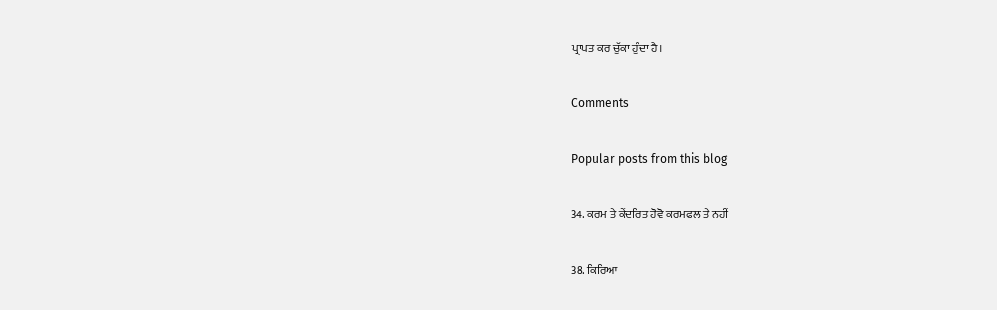ਪ੍ਰਾਪਤ ਕਰ ਚੁੱਕਾ ਹੁੰਦਾ ਹੈ।

Comments

Popular posts from this blog

34. ਕਰਮ ਤੇ ਕੇਂਦਰਿਤ ਹੋਵੋ ਕਰਮਫਲ ਤੇ ਨਹੀਂ

38. ਕਿਰਿਆ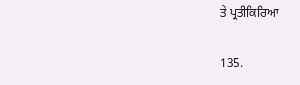ਤੇ ਪ੍ਰਤੀਕਿਰਿਆ

135.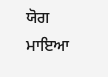ਯੋਗ ਮਾਇਆ